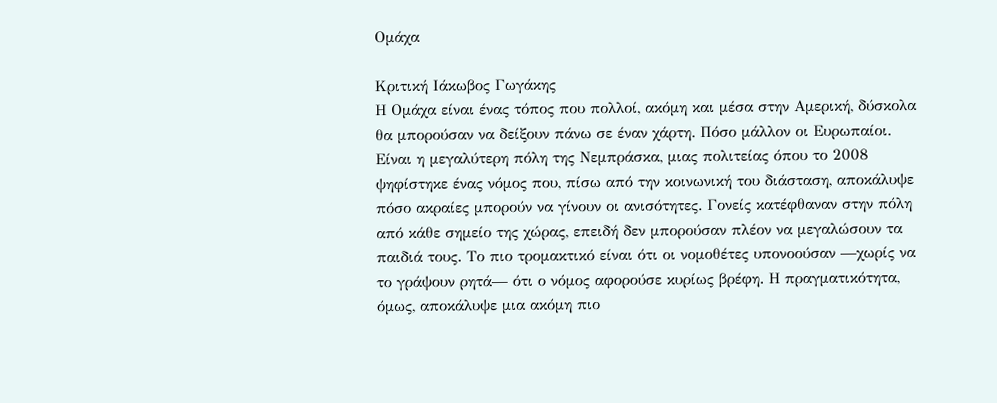Ομάχα

Κριτική Ιάκωβος Γωγάκης
Η Ομάχα είναι ένας τόπος που πολλοί, ακόμη και μέσα στην Αμερική, δύσκολα θα μπορούσαν να δείξουν πάνω σε έναν χάρτη. Πόσο μάλλον οι Ευρωπαίοι. Είναι η μεγαλύτερη πόλη της Νεμπράσκα, μιας πολιτείας όπου το 2008 ψηφίστηκε ένας νόμος που, πίσω από την κοινωνική του διάσταση, αποκάλυψε πόσο ακραίες μπορούν να γίνουν οι ανισότητες. Γονείς κατέφθαναν στην πόλη από κάθε σημείο της χώρας, επειδή δεν μπορούσαν πλέον να μεγαλώσουν τα παιδιά τους. Το πιο τρομακτικό είναι ότι οι νομοθέτες υπονοούσαν —χωρίς να το γράψουν ρητά— ότι ο νόμος αφορούσε κυρίως βρέφη. Η πραγματικότητα, όμως, αποκάλυψε μια ακόμη πιο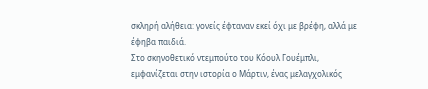σκληρή αλήθεια: γονείς έφταναν εκεί όχι με βρέφη, αλλά με έφηβα παιδιά.
Στο σκηνοθετικό ντεμπούτο του Κόουλ Γουέμπλι,
εμφανίζεται στην ιστορία ο Μάρτιν, ένας μελαγχολικός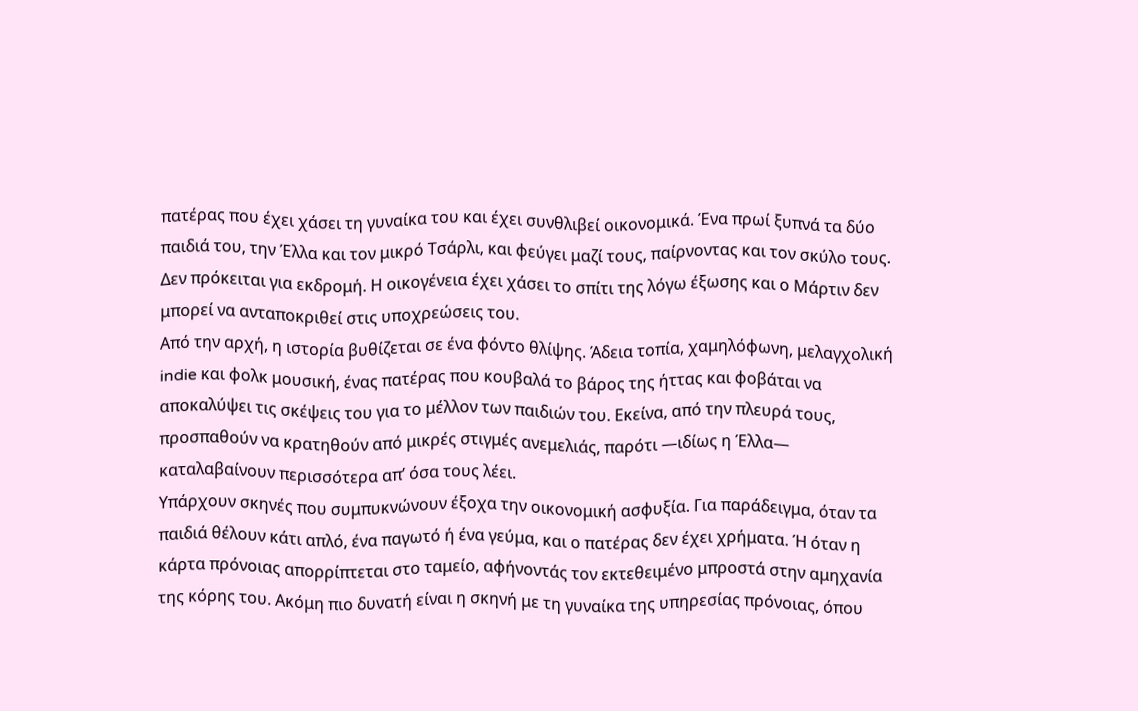πατέρας που έχει χάσει τη γυναίκα του και έχει συνθλιβεί οικονομικά. Ένα πρωί ξυπνά τα δύο παιδιά του, την Έλλα και τον μικρό Τσάρλι, και φεύγει μαζί τους, παίρνοντας και τον σκύλο τους. Δεν πρόκειται για εκδρομή. Η οικογένεια έχει χάσει το σπίτι της λόγω έξωσης και ο Μάρτιν δεν μπορεί να ανταποκριθεί στις υποχρεώσεις του.
Από την αρχή, η ιστορία βυθίζεται σε ένα φόντο θλίψης. Άδεια τοπία, χαμηλόφωνη, μελαγχολική indie και φολκ μουσική, ένας πατέρας που κουβαλά το βάρος της ήττας και φοβάται να αποκαλύψει τις σκέψεις του για το μέλλον των παιδιών του. Εκείνα, από την πλευρά τους, προσπαθούν να κρατηθούν από μικρές στιγμές ανεμελιάς, παρότι —ιδίως η Έλλα— καταλαβαίνουν περισσότερα απ’ όσα τους λέει.
Υπάρχουν σκηνές που συμπυκνώνουν έξοχα την οικονομική ασφυξία. Για παράδειγμα, όταν τα παιδιά θέλουν κάτι απλό, ένα παγωτό ή ένα γεύμα, και ο πατέρας δεν έχει χρήματα. Ή όταν η κάρτα πρόνοιας απορρίπτεται στο ταμείο, αφήνοντάς τον εκτεθειμένο μπροστά στην αμηχανία της κόρης του. Ακόμη πιο δυνατή είναι η σκηνή με τη γυναίκα της υπηρεσίας πρόνοιας, όπου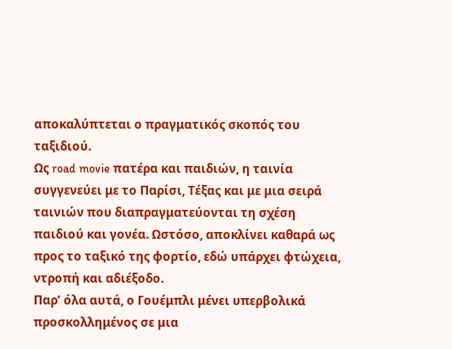αποκαλύπτεται ο πραγματικός σκοπός του ταξιδιού.
Ως road movie πατέρα και παιδιών, η ταινία συγγενεύει με το Παρίσι, Τέξας και με μια σειρά ταινιών που διαπραγματεύονται τη σχέση παιδιού και γονέα. Ωστόσο, αποκλίνει καθαρά ως προς το ταξικό της φορτίο, εδώ υπάρχει φτώχεια, ντροπή και αδιέξοδο.
Παρ’ όλα αυτά, ο Γουέμπλι μένει υπερβολικά προσκολλημένος σε μια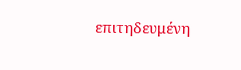επιτηδευμένη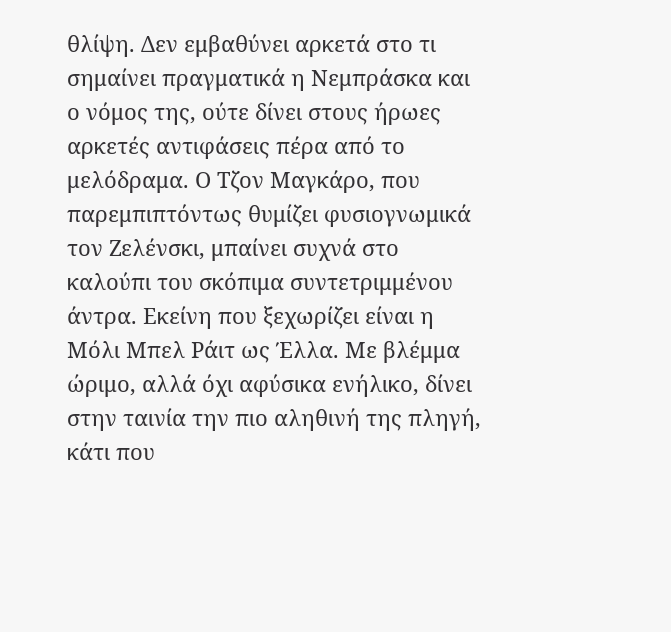θλίψη. Δεν εμβαθύνει αρκετά στο τι σημαίνει πραγματικά η Νεμπράσκα και ο νόμος της, ούτε δίνει στους ήρωες αρκετές αντιφάσεις πέρα από το μελόδραμα. Ο Τζον Μαγκάρο, που παρεμπιπτόντως θυμίζει φυσιογνωμικά τον Ζελένσκι, μπαίνει συχνά στο καλούπι του σκόπιμα συντετριμμένου άντρα. Εκείνη που ξεχωρίζει είναι η Μόλι Μπελ Ράιτ ως Έλλα. Με βλέμμα ώριμο, αλλά όχι αφύσικα ενήλικο, δίνει στην ταινία την πιο αληθινή της πληγή, κάτι που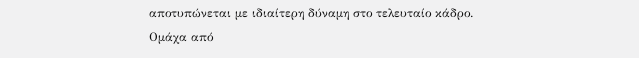αποτυπώνεται με ιδιαίτερη δύναμη στο τελευταίο κάδρο.
Ομάχα από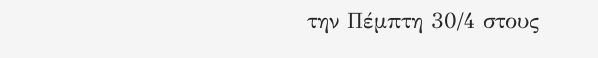την Πέμπτη 30/4 στους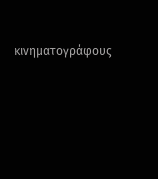κινηματογράφους